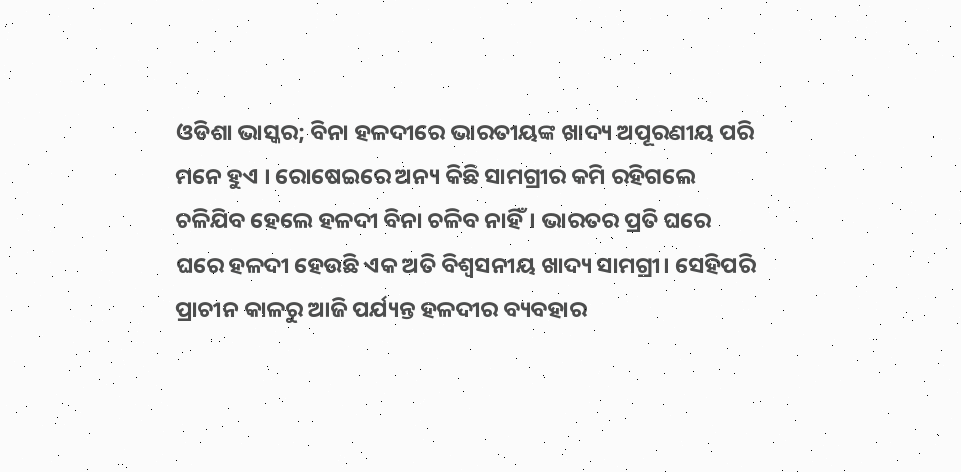ଓଡିଶା ଭାସ୍କର; ବିନା ହଳଦୀରେ ଭାରତୀୟଙ୍କ ଖାଦ୍ୟ ଅପୂରଣୀୟ ପରି ମନେ ହୁଏ । ରୋଷେଇରେ ଅନ୍ୟ କିଛି ସାମଗ୍ରୀର କମି ରହିଗଲେ ଚଳିଯିବ ହେଲେ ହଳଦୀ ବିନା ଚଳିବ ନାହିଁ। ଭାରତର ପ୍ରତି ଘରେ ଘରେ ହଳଦୀ ହେଉଛି ଏକ ଅତି ବିଶ୍ୱସନୀୟ ଖାଦ୍ୟ ସାମଗ୍ରୀ। ସେହିପରି ପ୍ରାଚୀନ କାଳରୁ ଆଜି ପର୍ଯ୍ୟନ୍ତ ହଳଦୀର ବ୍ୟବହାର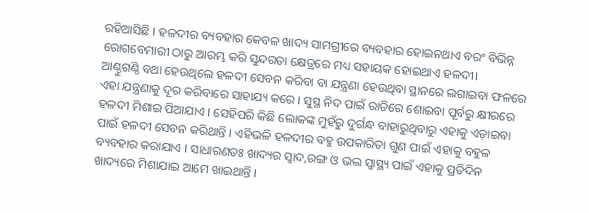ରହିଆସିଛି । ହଳଦୀର ବ୍ୟବହାର କେବଳ ଖାଦ୍ୟ ସାମଗ୍ରୀରେ ବ୍ୟବହାର ହୋଇନଥାଏ ବରଂ ବିଭିନ୍ନ ରୋଗବେମାରୀ ଠାରୁ ଆରମ୍ଭ କରି ସୁନ୍ଦରତା କ୍ଷେତ୍ରରେ ମଧ୍ୟ ସହାୟକ ହୋଇଥାଏ ହଳଦୀ।
ଆଣ୍ଠୁଗଣ୍ଠି ବଥା ହେଉଥିଲେ ହଳଦୀ ସେବନ କରିବା ବା ଯନ୍ତ୍ରଣା ହେଉଥିବା ସ୍ଥାନରେ ଲଗାଇବା ଫଳରେ ଏହା ଯନ୍ତ୍ରଣାକୁ ଦୂର କରିବାରେ ସାହାଯ୍ୟ କରେ । ସୁସ୍ଥ ନିଦ ପାଇଁ ରାତିରେ ଶୋଇବା ପୂର୍ବରୁ କ୍ଷୀରରେ ହଳଦୀ ମିଶାଇ ପିଆଯାଏ । ସେହିପରି କିଛି ଲୋକଙ୍କ ମୁହଁରୁ ଦୁର୍ଗନ୍ଧ ବାହାରୁଥିବାରୁ ଏହାକୁ ଏଡ଼ାଇବା ପାଇଁ ହଳଦୀ ସେବନ କରିଥାନ୍ତି । ଏହିଭଳି ହଳଦୀର ବହୁ ଉପକାରିତା ଗୁଣ ପାଇଁ ଏହାକୁ ବହୁଳ ବ୍ୟବହାର କରାଯାଏ । ସାଧାରଣତଃ ଖାଦ୍ୟର ସ୍ୱାଦ,ରଙ୍ଗ ଓ ଭଲ ସ୍ୱାସ୍ଥ୍ୟ ପାଇଁ ଏହାକୁ ପ୍ରତିଦିନ ଖାଦ୍ୟରେ ମିଶାଯାଇ ଆମେ ଖାଇଥାନ୍ତି ।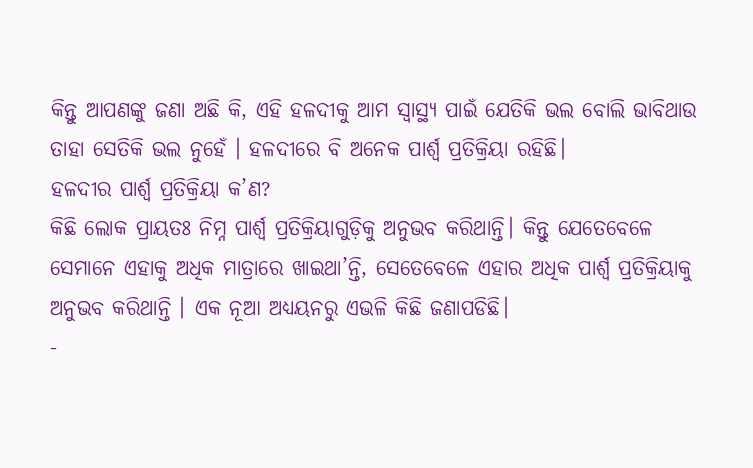କିନ୍ତୁ ଆପଣଙ୍କୁ ଜଣା ଅଛି କି, ଏହି ହଳଦୀକୁ ଆମ ସ୍ୱାସ୍ଥ୍ୟ ପାଇଁ ଯେତିକି ଭଲ ବୋଲି ଭାବିଥାଉ ତାହା ସେତିକି ଭଲ ନୁହେଁ । ହଳଦୀରେ ବି ଅନେକ ପାର୍ଶ୍ୱ ପ୍ରତିକ୍ରିୟା ରହିଛି।
ହଳଦୀର ପାର୍ଶ୍ୱ ପ୍ରତିକ୍ରିୟା କ’ଣ?
କିଛି ଲୋକ ପ୍ରାୟତଃ ନିମ୍ନ ପାର୍ଶ୍ୱ ପ୍ରତିକ୍ରିୟାଗୁଡ଼ିକୁ ଅନୁଭବ କରିଥାନ୍ତି। କିନ୍ତୁ ଯେତେବେଳେ ସେମାନେ ଏହାକୁ ଅଧିକ ମାତ୍ରାରେ ଖାଇଥା’ନ୍ତି, ସେତେବେଳେ ଏହାର ଅଧିକ ପାର୍ଶ୍ୱ ପ୍ରତିକ୍ରିୟାକୁ ଅନୁଭବ କରିଥାନ୍ତି । ଏକ ନୂଆ ଅଧ୍ୟୟନରୁ ଏଭଳି କିଛି ଜଣାପଡିଛି।
-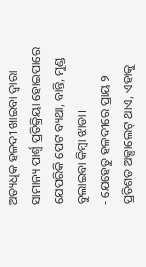ଅତ୍ୟଧିକ ହଳଦୀ ଖାଇବା ଦ୍ୱାରା ସାମାନ୍ୟ ପାର୍ଶ୍ୱ ପ୍ରତିକ୍ରିୟା ହୋଇପାରେ ଯେପରିକି ପେଟ ବ୍ୟଥା, ବାନ୍ତି, ମୁଣ୍ଡ ବୁଲାଇବା କିମ୍ବା ଝାଡା।
- ଯେହେତୁ ହଳଦୀରେ ପ୍ରାୟ ୨ ପ୍ରତିଶତ ଅକ୍ସାଲେଟ୍ ଥାଏ, ଏହାକୁ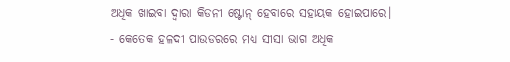ଅଧିକ ଖାଇବା ଦ୍ୱାରା କିଡନୀ ଷ୍ଟୋନ୍ ହେବାରେ ସହାୟକ ହୋଇପାରେ।
- କେତେକ ହଳଦୀ ପାଉଡରରେ ମଧ୍ୟ ସୀସା ଭାଗ ଅଧିକ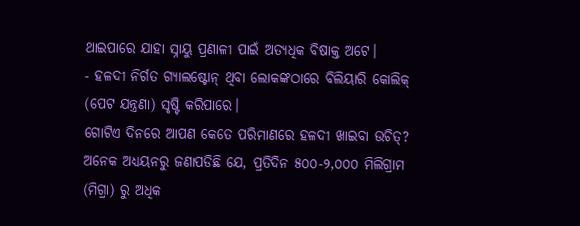ଥାଇପାରେ ଯାହା ସ୍ନାୟୁ ପ୍ରଣାଳୀ ପାଇଁ ଅତ୍ୟଧିକ ବିଷାକ୍ତ ଅଟେ।
- ହଳଦୀ ନିର୍ଗତ ଗ୍ୟାଲଷ୍ଟୋନ୍ ଥିବା ଲୋକଙ୍କଠାରେ ବିଲିୟାରି କୋଲିକ୍ (ପେଟ ଯନ୍ତ୍ରଣା) ସୃଷ୍ଟି କରିପାରେ।
ଗୋଟିଏ ଦିନରେ ଆପଣ କେତେ ପରିମାଣରେ ହଳଦୀ ଖାଇବା ଉଚିତ୍?
ଅନେକ ଅଧ୍ୟୟନରୁ ଜଣାପଡିଛି ଯେ, ପ୍ରତିଦିନ ୫୦୦-୨,୦୦୦ ମିଲିଗ୍ରାମ (ମିଗ୍ରା) ରୁ ଅଧିକ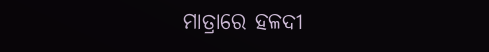ମାତ୍ରାରେ ହଳଦୀ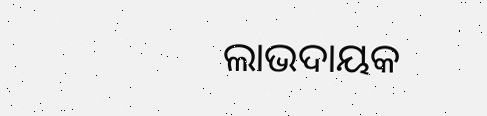ଲାଭଦାୟକ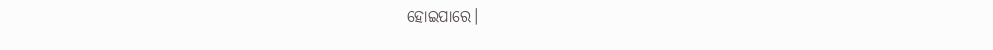ହୋଇପାରେ।